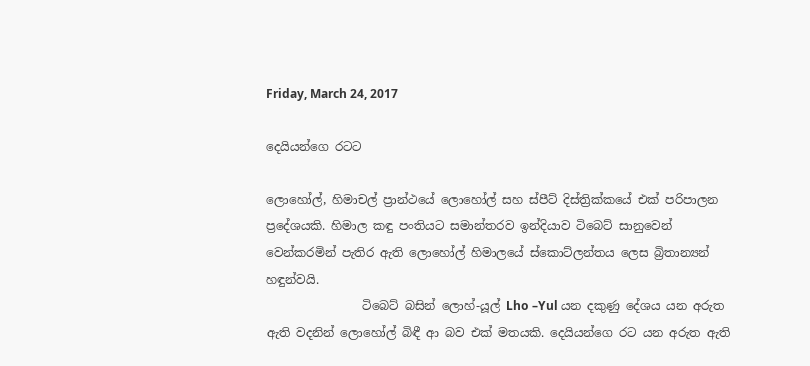Friday, March 24, 2017

දෙයියන්ගෙ රටට

ලොහෝල්, හිමාචල් ප්‍රාන්ථයේ ලොහෝල් සහ ස්පීට් දිස්ත්‍රික්කයේ එක් පරිපාලන ප්‍රදේශයකි. හිමාල කඳු පංතියට සමාන්තරව ඉන්දියාව ටිබෙට් සානුවෙන් වෙන්කරමින් පැතිර ඇති ලොහෝල් හිමාලයේ ස්කොට්ලන්තය ලෙස බ්‍රිතාන්‍යන් හඳුන්වයි.
                ටිබෙට් බසින් ලොහ්-යූල් Lho –Yul යන දකුණු දේශය යන අරුත ඇති වදනින් ලොහෝල් බිඳී ආ බව එක් මතයකි. දෙයියන්ගෙ රට යන අරුත ඇති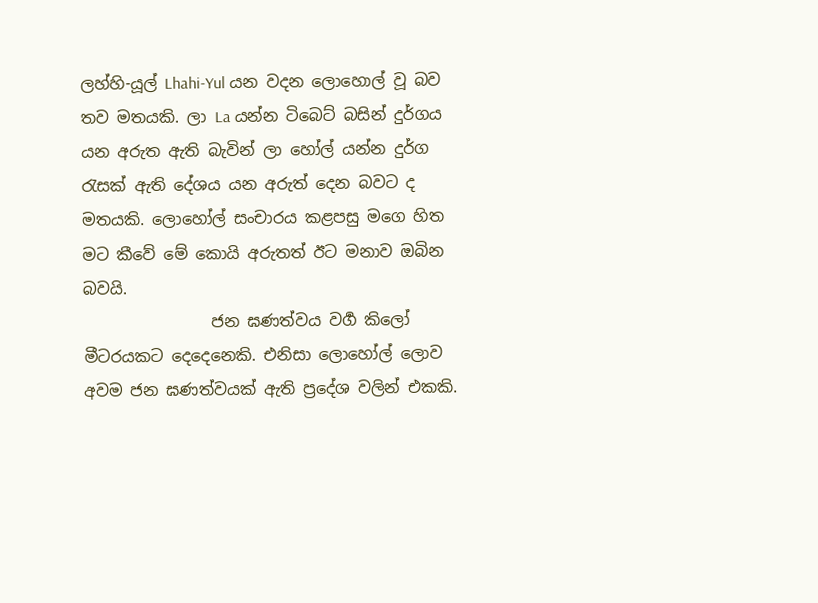ලහ්හි-යූල් Lhahi-Yul යන වදන ලොහොල් වූ බව තව මතයකි. ලා La යන්න ටිබෙට් බසින් දුර්ගය යන අරුත ඇති බැවින් ලා හෝල් යන්න දුර්ග රැසක් ඇති දේශය යන අරුත් දෙන බවට ද මතයකි. ලොහෝල් සංචාරය කළපසු මගෙ හිත මට කීවේ මේ කොයි අරුතත් ඊට මනාව ඔබින බවයි.
                ජන ඝණත්වය වර්‍ග කිලෝ මීටරයකට දෙදෙනෙකි. එනිසා ලොහෝල් ලොව අවම ජන ඝණත්වයක් ඇති ප්‍රදේශ වලින් එකකි.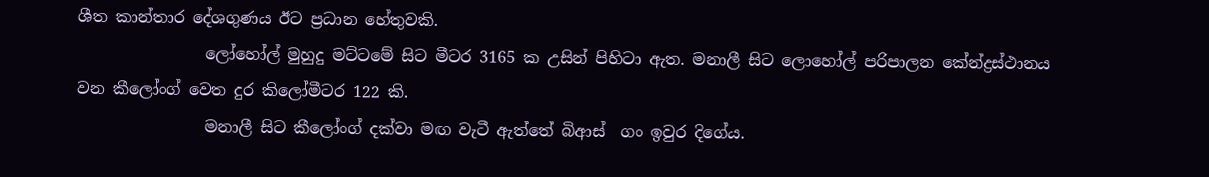ශීත කාන්තාර දේශගුණය ඊට ප්‍රධාන හේතුවකි.
                ලෝහෝල් මුහුදු මට්ටමේ සිට මීටර 3165 ක උසින් පිහිටා ඇත. මනාලී සිට ලොහෝල් පරිපාලන කේන්ද්‍රස්ථානය වන කීලෝංග් වෙත දුර කිලෝමීටර 122 කි.
                මනාලී සිට කීලෝංග් දක්වා මඟ වැටී ඇත්තේ බිආස්  ගං ඉවුර දිගේය.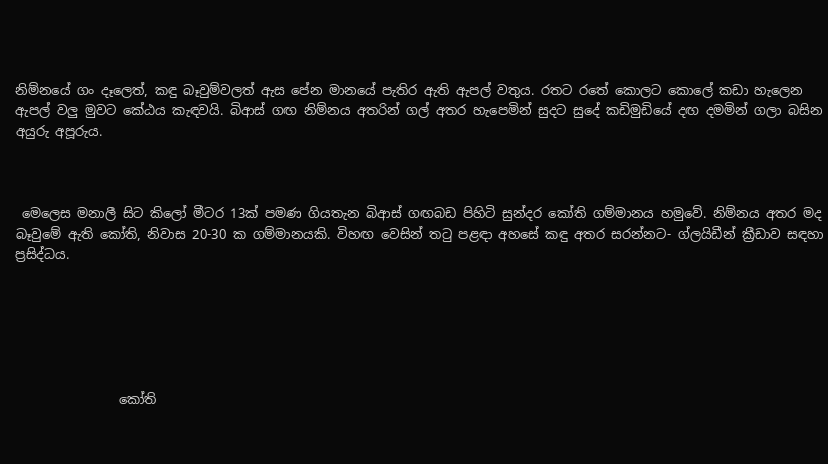නිම්නයේ ගං දෑලෙත්, කඳු බෑවුම්වලත් ඇස පේන මානයේ පැතිර ඇති ඇපල් වතුය. රතට රතේ කොලට කොලේ කඩා හැලෙන ඇපල් වලු මුවට කේඨය කැඳවයි. බිආස් ගඟ නිම්නය අතරින් ගල් අතර හැපෙමින් සුදට සුදේ කඩිමුඩියේ දඟ දමමින් ගලා බසින අයුරු අපූරුය.



 මෙලෙස මනාලී සිට කිලෝ මීටර 13ක් පමණ ගියතැන බිආස් ගඟබඩ පිහිටි සුන්දර කෝති ගම්මානය හමුවේ. නිම්නය අතර මද බෑවුමේ ඇති කෝති, නිවාස 20-30 ක ගම්මානයකි. විහඟ වෙසින් තටු පළඳා අහසේ කඳු අතර සරන්නට- ග්ලයිඩීන් ක්‍රීඩාව සඳහා ප්‍රසිද්ධය.






                කෝති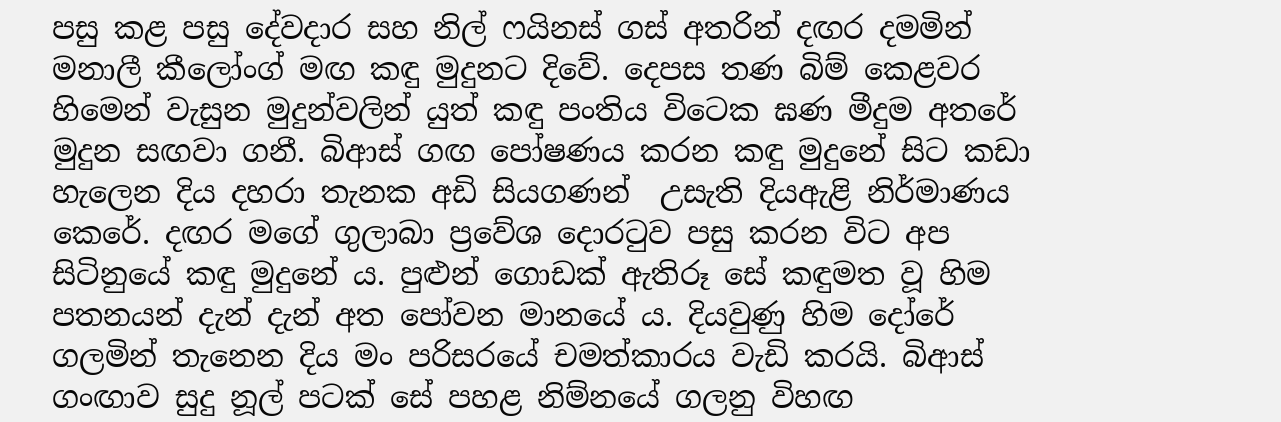පසු කළ පසු දේවදාර සහ නිල් ෆයිනස් ගස් අතරින් දඟර දමමින් මනාලී කීලෝංග් මඟ කඳු මුදුනට දිවේ. දෙපස තණ බිම් කෙළවර හිමෙන් වැසුන මුදුන්වලින් යුත් කඳු පංතිය විටෙක ඝණ මීදුම අතරේ මුදුන සඟවා ගනී. බිආස් ගඟ පෝෂණය කරන කඳු මුදුනේ සිට කඩා හැලෙන දිය දහරා තැනක අඩි සියගණන්  උසැති දියඇළි නිර්මාණය කෙරේ. දඟර මගේ ගුලාබා ප්‍රවේශ දොරටුව පසු කරන විට අප සිටිනුයේ කඳු මුදුනේ ය. පුළුන් ගොඩක් ඇතිරූ සේ කඳුමත වූ හිම පතනයන් දැන් දැන් අත පෝවන මානයේ ය. දියවුණු හිම දෝරේ ගලමින් තැනෙන දිය මං පරිසරයේ චමත්කාරය වැඩි කරයි. බිආස් ගංඟාව සුදු නූල් පටක් සේ පහළ නිම්නයේ ගලනු විහඟ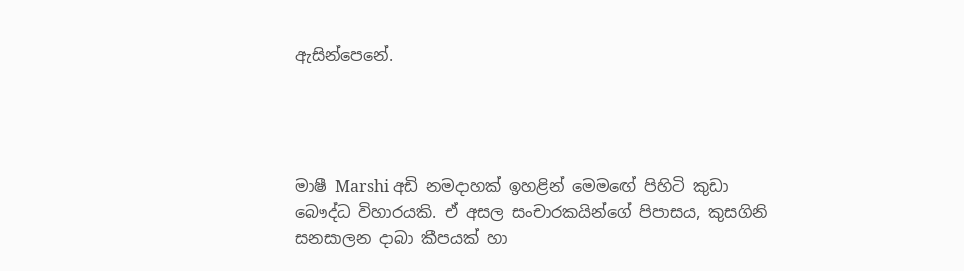ඇසින්පෙනේ.




මාෂී Marshi අඩි නමදාහක් ඉහළින් මෙමඟේ පිහිටි කුඩා බෞද්ධ විහාරයකි. ඒ අසල සංචාරකයින්ගේ පිපාසය, කුසගිනි සනසාලන දාබා කීපයක් හා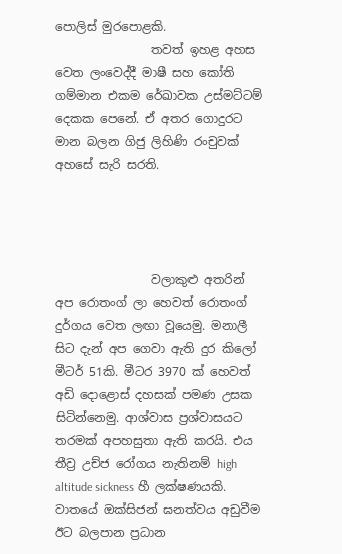පොලිස් මුරපොළකි.
                තවත් ඉහළ අහස වෙත ලංවෙද්දී මාෂී සහ කෝති ගම්මාන එකම රේඛාවක උස්මට්ටම් දෙකක පෙනේ. ඒ අතර ගොදුරට මාන බලන ගිජු ලිහිණි රංචුවක් අහසේ සැරි සරති.




                වලාකුළු අතරින් අප රොතංග් ලා හෙවත් රොතංග් දුර්ගය වෙත ලඟා වූයෙමු. මනාලී සිට දැන් අප ගෙවා ඇති දුර කිලෝ මීටර් 51කි. මීටර 3970 ක් හෙවත් අඩි දොළොස් දහසක් පමණ උසක සිටින්නෙමු. ආශ්වාස ප්‍රශ්වාසයට තරමක් අපහසුතා ඇති කරයි. එය තීව්‍ර උච්ජ රෝගය නැතිනම් high altitude sickness හී ලක්ෂණයකි. වාතයේ ඔක්සිජන් ඝනත්වය අඩුවීම ඊට බලපාන ප්‍රධාන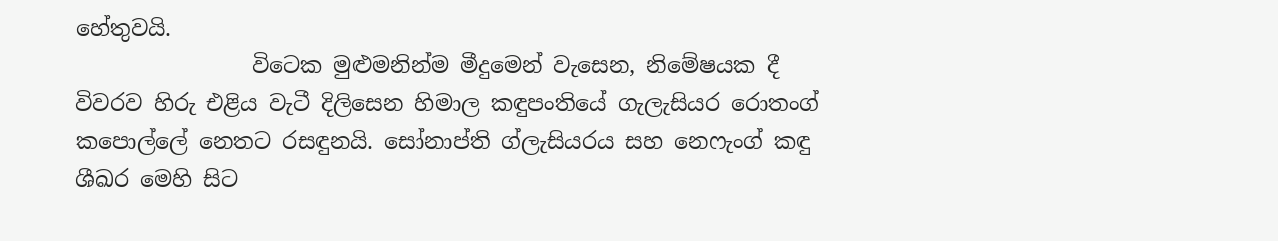හේතුවයි.
                විටෙක මුළුමනින්ම මීදුමෙන් වැසෙන, නිමේෂයක දී විවරව හිරු එළිය වැටී දිලිසෙන හිමාල කඳුපංතියේ ගැලැසියර රොතංග් කපොල්ලේ නෙතට රසඳුනයි. සෝනාප්ති ග්ලැසියරය සහ නෙෆැංග් කඳු ශීඛර මෙහි සිට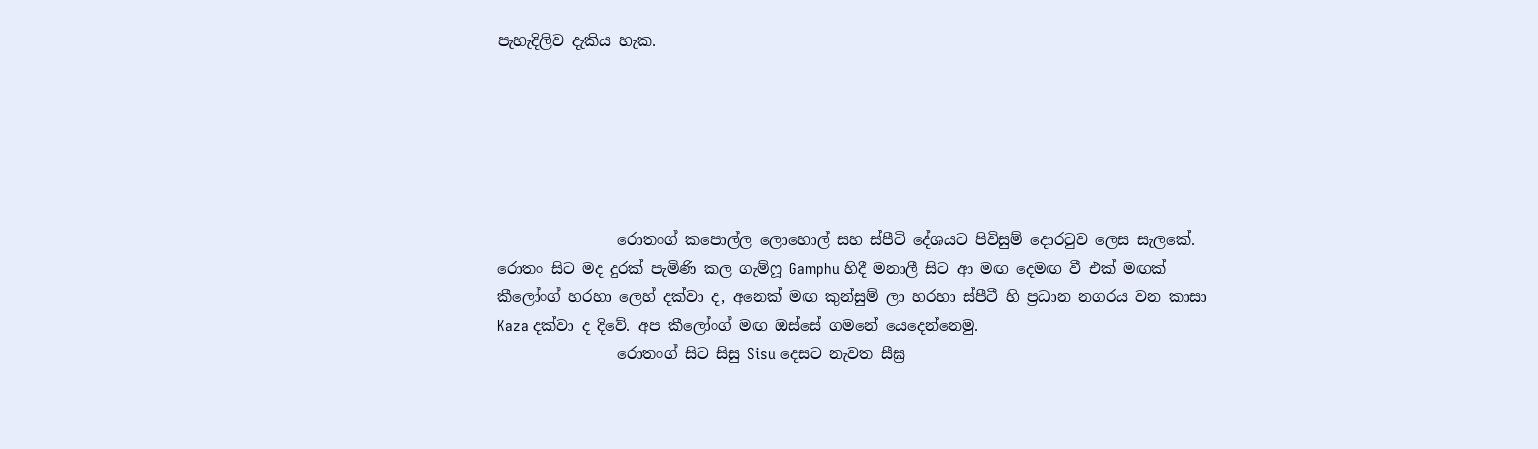පැහැදිලිව දැකිය හැක.






                රොතංග් කපොල්ල ලොහොල් සහ ස්පීටි දේශයට පිවිසුම් දොරටුව ලෙස සැලකේ. රොතං සිට මද දුරක් පැමිණි කල ගැම්ෆූ Gamphu හිදී මනාලී සිට ආ මඟ දෙමඟ වී එක් මඟක් කීලෝංග් හරහා ලෙහ් දක්වා ද, අනෙක් මඟ කුන්සුම් ලා හරහා ස්පීටී හි ප්‍රධාන නගරය වන කාසා Kaza දක්වා ද දිවේ. අප කීලෝංග් මඟ ඔස්සේ ගමනේ යෙදෙන්නෙමු.
                රොතංග් සිට සිසු Sisu දෙසට නැවත සීඝ්‍ර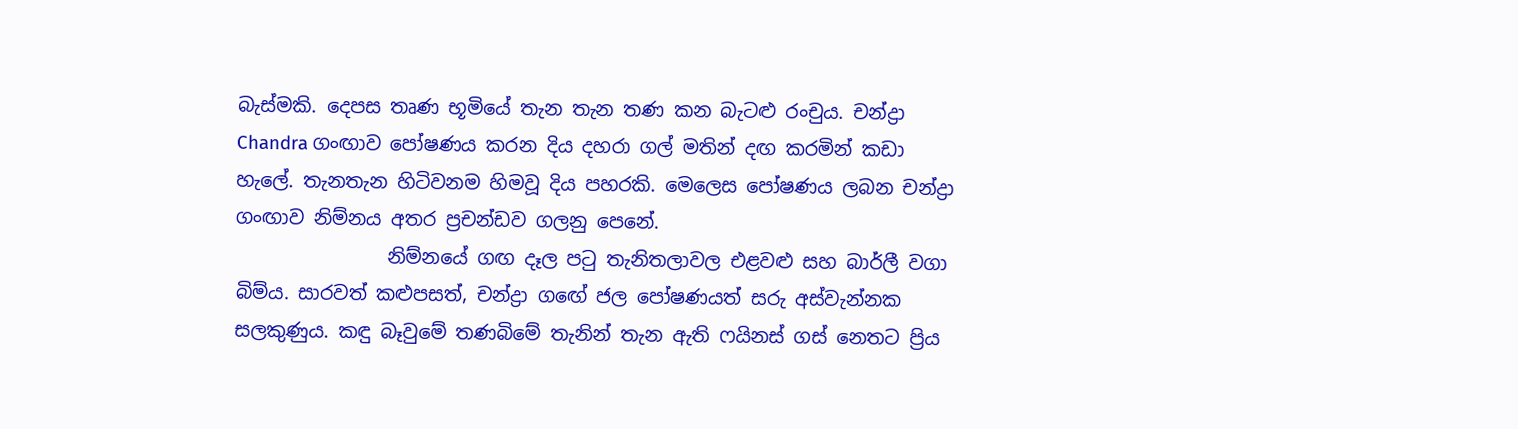බැස්මකි. දෙපස තෘණ භූමියේ තැන තැන තණ කන බැටළු රංචුය. චන්ද්‍රා Chandra ගංඟාව පෝෂණය කරන දිය දහරා ගල් මතින් දඟ කරමින් කඩා හැලේ. තැනතැන හිටිවනම හිමවූ දිය පහරකි. මෙලෙස පෝෂණය ලබන චන්ද්‍රා ගංඟාව නිම්නය අතර ප්‍රචන්ඩව ගලනු පෙනේ.
                නිම්නයේ ගඟ දෑල පටු තැනිතලාවල එළවළු සහ බාර්ලී වගා බිම්ය. සාරවත් කළුපසත්, චන්ද්‍රා ගඟේ ජල පෝෂණයත් සරු අස්වැන්නක සලකුණුය. කඳු බෑවුමේ තණබිමේ තැනින් තැන ඇති ෆයිනස් ගස් නෙතට ප්‍රිය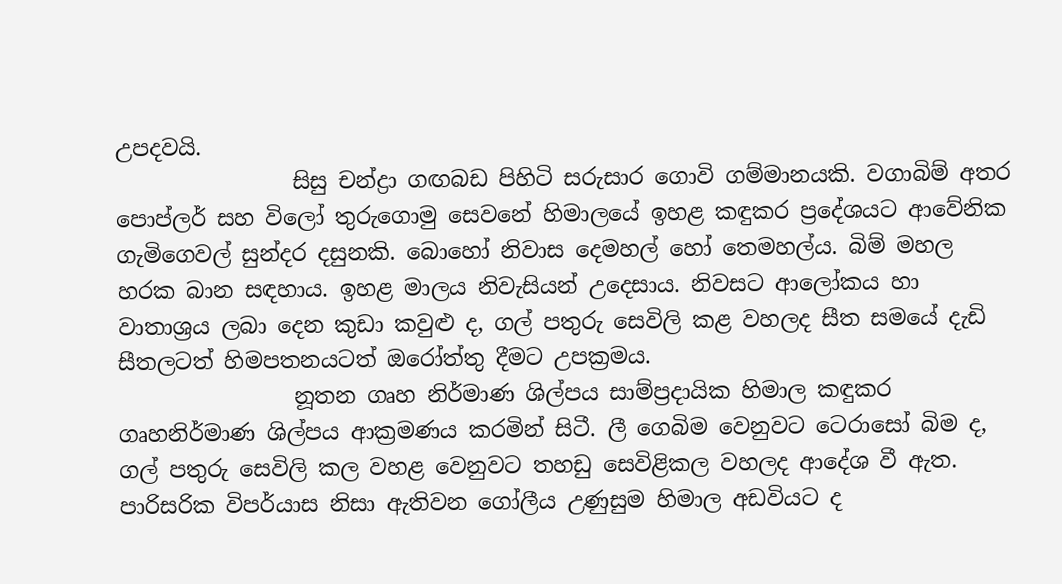උපදවයි.
                සිසු චන්ද්‍රා ගඟබඩ පිහිටි සරුසාර ගොවි ගම්මානයකි. වගාබිම් අතර පොප්ලර් සහ විලෝ තුරුගොමු සෙවනේ හිමාලයේ ඉහළ කඳුකර ප්‍රදේශයට ආවේනික ගැමිගෙවල් සුන්දර දසුනකි. බොහෝ නිවාස දෙමහල් හෝ තෙමහල්ය. බිම් මහල හරක බාන සඳහාය. ඉහළ මාලය නිවැසියන් උදෙසාය. නිවසට ආලෝකය හා වාතාශ්‍රය ලබා දෙන කුඩා කවුළු ද, ගල් පතුරු සෙවිලි කළ වහලද සීත සමයේ දැඩි සීතලටත් හිමපතනයටත් ඔරෝත්තු දීමට උපක්‍රමය.
                නූතන ගෘහ නිර්මාණ ශිල්පය සාම්ප්‍රදායික හිමාල කඳුකර ගෘහනිර්මාණ ශිල්පය ආක්‍රමණය කරමින් සිටී. ලී ගෙබිම වෙනුවට ටෙරාසෝ බිම ද, ගල් පතුරු සෙවිලි කල වහළ වෙනුවට තහඩු සෙවිළිකල වහලද ආදේශ වී ඇත. පාරිසරික විපර්යාස නිසා ඇතිවන ගෝලීය උණුසුම හිමාල අඩවියට ද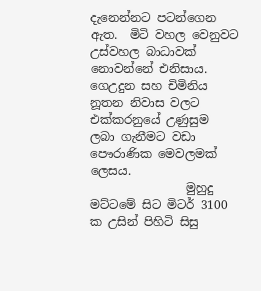දැනෙන්නට පටන්ගෙන ඇත.  මිටි වහල වෙනුවට උස්වහල බාධාවක් නොවන්නේ එනිසාය. ගෙඋදුන සහ චිමිනිය නූතන නිවාස වලට එක්කරනුයේ උණුසුම ලබා ගැනීමට වඩා පෞරාණික මෙවලමක් ලෙසය.
                මුහුදු මට්ටමේ සිට මිටර් 3100 ක උසින් පිහිටි සිසු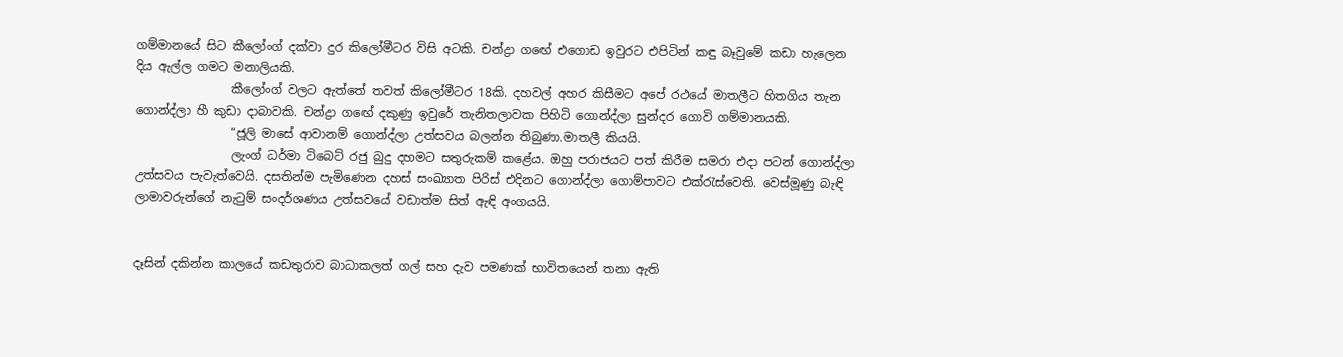ගම්මානයේ සිට කීලෝංග් දක්වා දුර කිලෝමීටර විසි අටකි. චන්ද්‍රා ගඟේ එගොඩ ඉවුරට එපිටින් කඳු බෑවුමේ කඩා හැලෙන දිය ඇල්ල ගමට මනාලියකි.
                කීලෝංග් වලට ඇත්තේ තවත් කිලෝමීටර 18කි. දහවල් අහර කිසීමට අපේ රථයේ මාතලීට හිතගිය තැන ගොන්ද්ලා හී කුඩා දාබාවකි. චන්ද්‍රා ගඟේ දකුණු ඉවුරේ තැනිතලාවක පිහිටි ගොන්ද්ලා සුන්දර ගොවි ගම්මානයකි.
                “ජූලි මාසේ ආවානම් ගොන්ද්ලා උත්සවය බලන්න තිබුණා.මාතලී කියයි.
                ලැංග් ධර්මා ටිබෙට් රජු බුදු දහමට සතුරුකම් කළේය. ඔහු පරාජයට පත් කිරීම සමරා එදා පටන් ගොන්ද්ලා උත්සවය පැවැත්වෙයි. දසතින්ම පැමිණෙන දහස් සංඛ්‍යාත පිරිස් එදිනට ගොන්ද්ලා ගොම්පාවට එක්රැස්වෙති. වෙස්මූණු බැඳි ලාමාවරුන්ගේ නැටුම් සංදර්ශණය උත්සවයේ වඩාත්ම සිත් ඇඳි අංගයයි.


දෑසින් දකින්න කාලයේ කඩතුරාව බාධාකලත් ගල් සහ දැව පමණක් භාවිතයෙන් තනා ඇති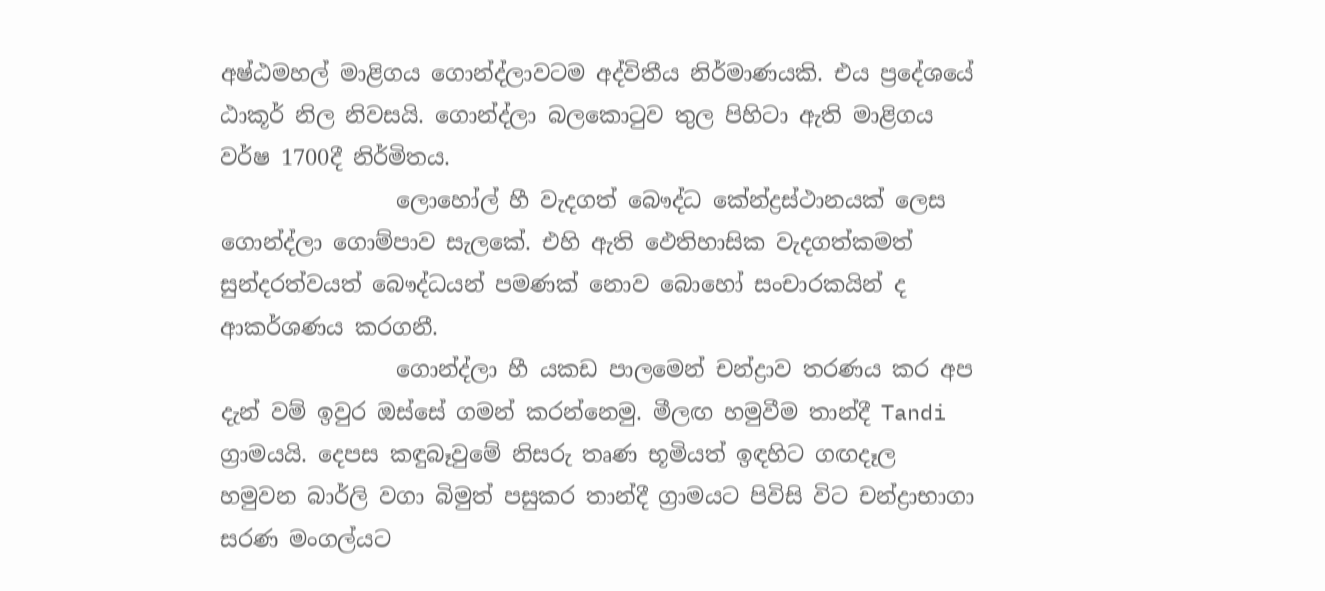අෂ්ඨමහල් මාළිගය ගොන්ද්ලාවටම අද්විතීය නිර්මාණයකි. එය ප්‍රදේශයේ ඨාකූර් නිල නිවසයි. ගොන්ද්ලා බලකොටුව තුල පිහිටා ඇති මාළිගය වර්ෂ 1700දී නිර්මිතය.
                ලොහෝල් හී වැදගත් බෞද්ධ කේන්ද්‍රස්ථානයක් ලෙස ගොන්ද්ලා ගොම්පාව සැලකේ. එහි ඇති ඵෙතිහාසික වැදගත්කමත් සුන්දරත්වයත් බෞද්ධයන් පමණක් නොව බොහෝ සංචාරකයින් ද ආකර්ශණය කරගනී.
                ගොන්ද්ලා හී යකඩ පාලමෙන් චන්ද්‍රාව තරණය කර අප දැන් වම් ඉවුර ඔස්සේ ගමන් කරන්නෙමු. මීලඟ හමුවීම තාන්දී Tandi ග්‍රාමයයි. දෙපස කඳුබෑවුමේ නිසරු තෘණ භූමියත් ඉඳහිට ගඟදෑල හමුවන බාර්ලි වගා බිමුත් පසුකර තාන්දී ග්‍රාමයට පිවිසි විට චන්ද්‍රාභාගා සරණ මංගල්යට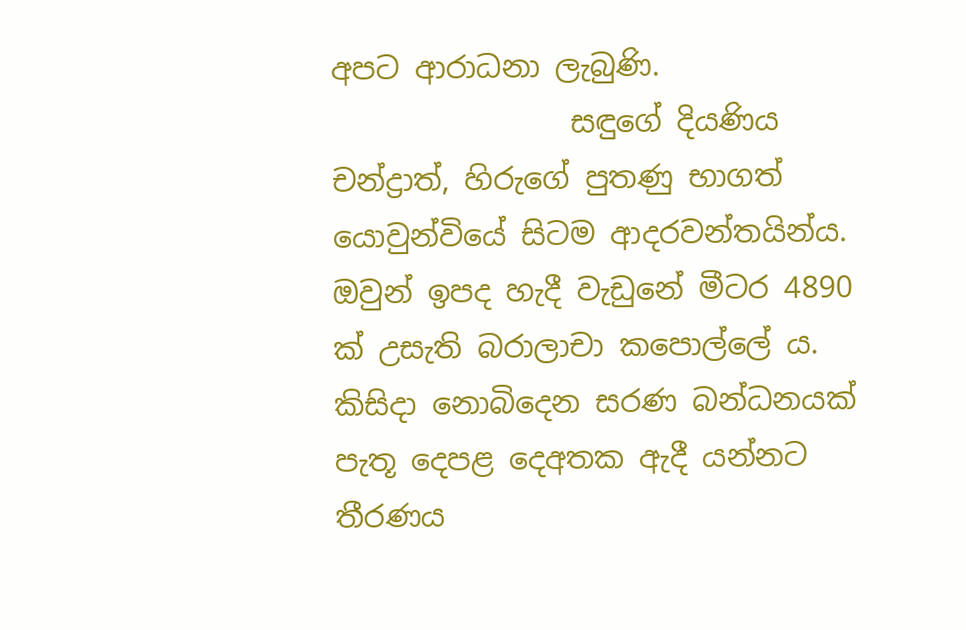අපට ආරාධනා ලැබුණි.
                සඳුගේ දියණිය චන්ද්‍රාත්, හිරුගේ පුතණු භාගත් යොවුන්වියේ සිටම ආදරවන්තයින්ය. ඔවුන් ඉපද හැදී වැඩුනේ මීටර 4890 ක් උසැති බරාලාචා කපොල්ලේ ය. කිසිදා නොබිදෙන සරණ බන්ධනයක් පැතූ දෙපළ දෙඅතක ඇදී යන්නට තීරණය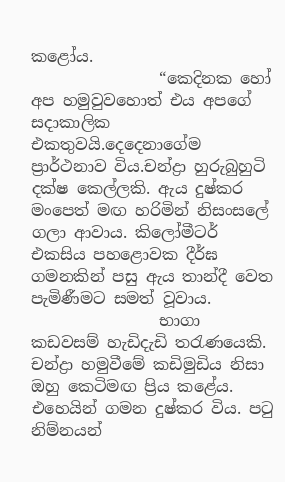කළෝය.
                “කෙදිනක හෝ අප හමුවුවහොත් එය අපගේ සදාකාලික එකතුවයි.දෙදෙනාගේම ප්‍රාර්ථනාව විය.චන්ද්‍රා හුරුබුහුටි දක්ෂ කෙල්ලකි. ඇය දුෂ්කර මංපෙත් මඟ හරිමින් නිසංසලේ ගලා ආවාය. කිලෝමීටර් එකසිය පහළොවක දීර්ඝ ගමනකින් පසු ඇය තාන්දී වෙත පැමිණීමට සමත් වූවාය.
                භාගා කඩවසම් හැඩිදැඩි තරැණයෙකි. චන්ද්‍රා හමුවීමේ කඩිමුඩිය නිසා ඔහු කෙටිමඟ ප්‍රිය කළේය. එහෙයින් ගමන දුෂ්කර විය. පටු නිම්නයන්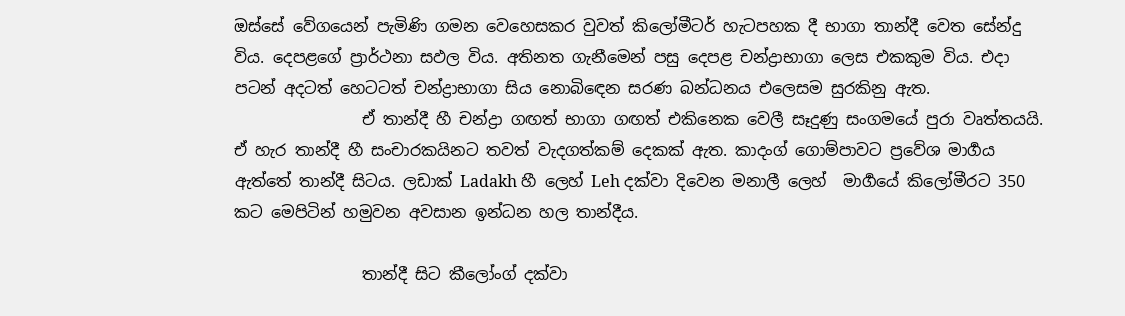ඔස්සේ වේගයෙන් පැමිණි ගමන වෙහෙසකර වුවත් කිලෝමීටර් හැටපහක දී භාගා තාන්දී වෙත සේන්දු විය. දෙපළගේ ප්‍රාර්ථනා සඵල විය. අතිනත ගැනීමෙන් පසු දෙපළ චන්ද්‍රාභාගා ලෙස එකකුම විය. එදා පටන් අදටත් හෙටටත් චන්ද්‍රාභාගා සිය නොබිඳෙන සරණ බන්ධනය එලෙසම සුරකිනු ඇත.
                ඒ තාන්දී හී චන්ද්‍රා ගඟත් භාගා ගඟත් එකිනෙක වෙලී සෑදුණු සංගමයේ පුරා වෘත්තයයි. ඒ හැර තාන්දී හී සංචාරකයිනට තවත් වැදගත්කම් දෙකක් ඇත. කාදංග් ගොම්පාවට ප්‍රවේශ මාර්‍ගය ඇත්තේ තාන්දී සිටය. ලඩාක් Ladakh හී ලෙහ් Leh දක්වා දිවෙන මනාලී ලෙහ්  මාර්‍ගයේ කිලෝමීරට 350 කට මෙපිටින් හමුවන අවසාන ඉන්ධන හල තාන්දීය.

                තාන්දී සිට කීලෝංග් දක්වා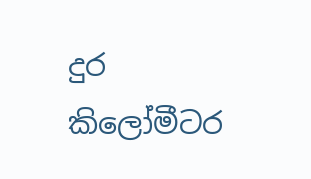දුර කිලෝමීටර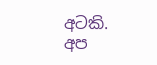අටකි. අප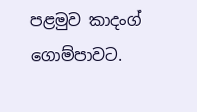පළමුව කාදංග් ගොම්පාවට.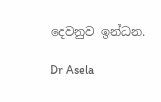දෙවනුව ඉන්ධන.

Dr Asela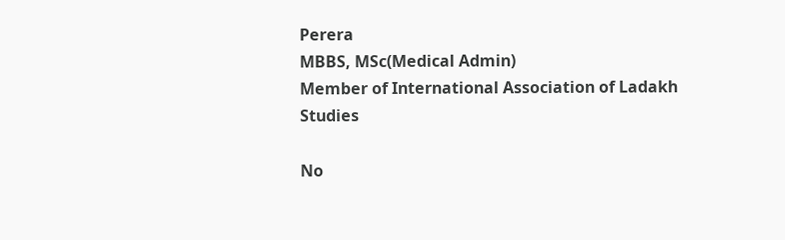Perera
MBBS, MSc(Medical Admin)
Member of International Association of Ladakh Studies

No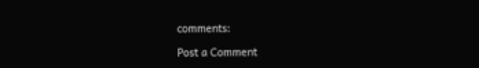comments:

Post a Comment